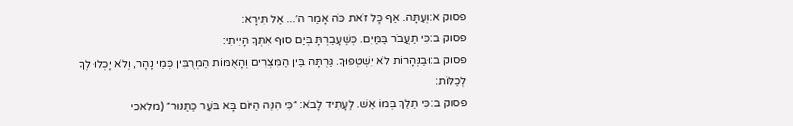פסוק א:וְעַתָּה. אַף כָּל זֹאת כֹּה אָמַר ה׳... אַל תִּירָא:
פסוק ב:כִּי תַעֲבֹר בַּמַּיִם. כְּשֶׁעָבַרְתָּ בְּיַם סוּף אִתְּךָ הָיִיתִי:
פסוק ב:וּבַנְּהָרוֹת לֹא יִשְׁטְפוּךָ. גַּרְתָּה בֵּין הַמִּצְרִים וְהָאֻמּוֹת הַמְרֻבִּין כְּמֵי נָהָר, וְלֹא יָכְלוּ לְךָ לְכַלּוֹת:
פסוק ב:כִּי תֵלֵךְ בְּמוֹ אֵשׁ. לֶעָתִיד לָבֹא: ״כִּי הִנֵּה הַיּוֹם בָּא בֹּעֵר כַּתַּנּוּר״ (מלאכי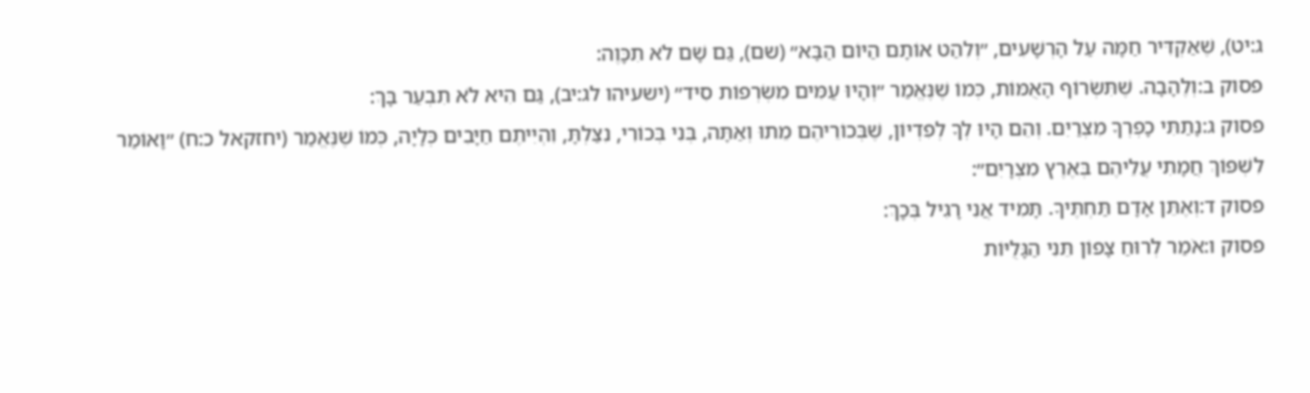ג:יט), שֶׁאַקְדִּיר חַמָּה עַל הָרְשָׁעִים, ״וְלִהַט אוֹתָם הַיּוֹם הַבָּא״ (שם), גַּם שָׁם לֹא תִכָּוֶה:
פסוק ב:וְלֶהָבָה. שֶׁתִּשְׂרוֹף הָאֻמּוֹת, כְּמוֹ שֶׁנֶּאֱמַר ״וְהָיוּ עַמִּים מִשְׂרְפוֹת סִיד״ (ישעיהו לג:יב), גַּם הִיא לֹא תִבְעַר בָּךְ:
פסוק ג:נָתַתִּי כָפְרְךָ מִצְרַיִם. וְהֵם הָיוּ לְךָ לְפִדְיוֹן, שֶׁבְּכוֹרֵיהֶם מֵתוּ וְאַתָּה, בְּנִי בְּכוֹרִי, נִצַּלְתָּ, וִהְיִיתֶם חַיָּבִים כְּלָיָה, כְּמוֹ שֶׁנֶּאֱמַר (יחזקאל כ:ח) ״וָאוֹמַר לִשְׁפּוֹךְ חֲמָתִי עֲלֵיהֶם בְּאֶרֶץ מִצְרָיִם״:
פסוק ד:וְאֶתֵּן אָדָם תַּחְתֶּיךָ. תָּמִיד אֲנִי רָגִיל בְּכָךְ:
פסוק ו:אֹמַר לְרוּחַ צָפוֹן תֵּנִי הַגָּלֻיּוֹת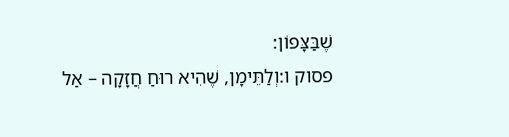שֶׁבַּצָּפוֹן:
פסוק ו:וְלַתֵּימָן, שֶׁהִיא רוּחַ חֲזָקָה – אַל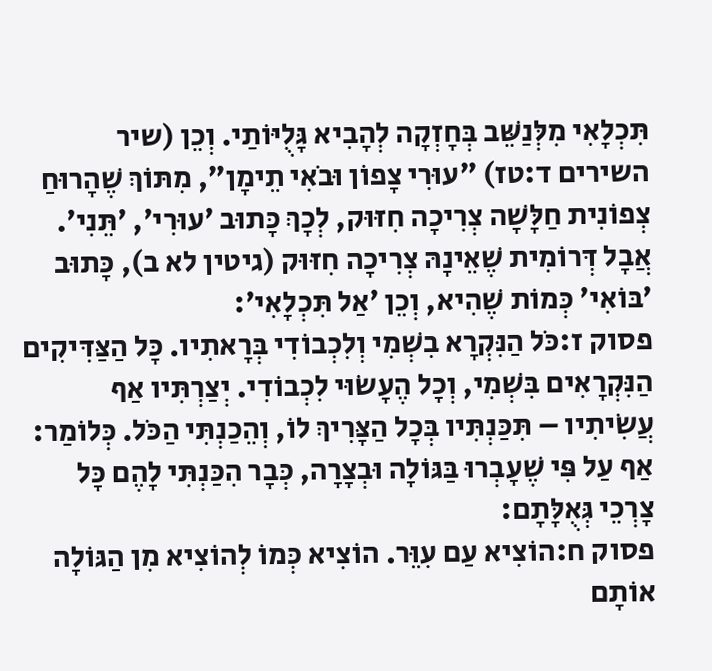תִּכְלָאִי מִלְּנַשֵּׁב בְּחָזְקָה לְהָבִיא גָּלֻיּוֹתַי. וְכֵן (שיר השירים ד:טז) ״עוּרִי צָפוֹן וּבֹאִי תֵימָן״, מִתּוֹךְ שֶׁהָרוּחַ צְפוֹנִית חַלָּשָׁה צְרִיכָה חִזּוּק, לְכָךְ כָּתוּב ׳עוּרִי׳, ׳תֵּנִי׳. אֲבָל דְּרוֹמִית שֶׁאֵינָהּ צְרִיכָה חִזּוּק (גיטין לא ב), כָּתוּב ׳בּוֹאִי׳ כְּמוֹת שֶׁהִיא, וְכֵן ׳אַל תִּכְלָאִי׳:
פסוק ז:כֹּל הַנִּקְרָא בִשְׁמִי וְלִכְבוֹדִי בְּרָאתִיו. כָּל הַצַּדִּיקִים הַנִּקְרָאִים בִּשְׁמִי, וְכָל הֶעָשׂוּי לִכְבוֹדִי. יְצַרְתִּיו אַף עֲשִׂיתִיו – תִּכַּנְתִּיו בְּכָל הַצָּרִיךְ לוֹ, וְהֵכַנְתִּי הַכֹּל. כְּלוֹמַר: אַף עַל פִּי שֶׁעָבְרוּ בַּגּוֹלָה וּבְצָרָה, כְּבָר הִכַּנְתִּי לָהֶם כָּל צָרְכֵי גְּאֻלָּתָם:
פסוק ח:הוֹצִיא עַם עִוֵּר. הוֹצִיא כְּמוֹ לְהוֹצִיא מִן הַגּוֹלָה אוֹתָם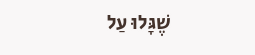שֶׁגָּלוּ עַל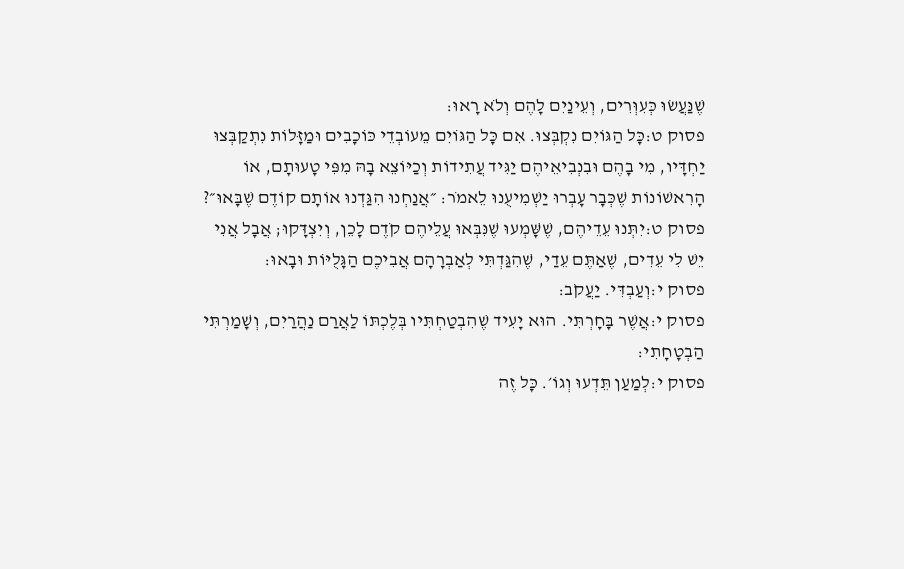שֶׁנַּעֲשׂוּ כְּעִוְּרִים, וְעֵינַיִם לָהֶם וְלֹא רָאוּ:
פסוק ט:כָּל הַגּוֹיִם נִקְבְּצוּ. אִם כָּל הַגּוֹיִם מֵעוֹבְדֵי כּוֹכָבִים וּמַזָּלוֹת נִתְקַבְּצוּ יַחְדָּיו, מִי בָהֶם וּבִנְבִיאֵיהֶם יַגִּיד עֲתִידוֹת וְכַיּוֹצֵא בָהּ מִפִּי טָעוּתָם, אוֹ הָרִאשׁוֹנוֹת שֶׁכְּבָר עָבְרוּ יַשְׁמִיעֻנוּ לֵאמֹר: ״אֲנַחְנוּ הִגַּדְנוּ אוֹתָם קוֹדֶם שֶׁבָּאוּ״?
פסוק ט:יִתְּנוּ עֵדֵיהֶם, שֶׁשָּׁמְעוּ שֶׁנִּבְּאוּ עֲלֵיהֶם קֹדֶם לָכֵן, וְיִצְדָּקוּ; אֲבָל אֲנִי יֵשׁ לִי עֵדִים, שֶׁאַתֶּם עֵדַי, שֶׁהִגַּדְתִּי לְאַבְרָהָם אֲבִיכֶם הַגָּלֻיּוֹת וּבָאוּ:
פסוק י:וְעַבְדִּי. יַעֲקֹב:
פסוק י:אֲשֶׁר בָּחָרְתִּי. הוּא יָעִיד שֶׁהִבְטַחְתִּיו בְּלֶכְתּוֹ לַאֲרַם נַהֲרַיִם, וְשָׁמַרְתִּי הַבְטָחָתִי:
פסוק י:לְמַעַן תֵּדְעוּ וְגוֹ׳. כָּל זֶה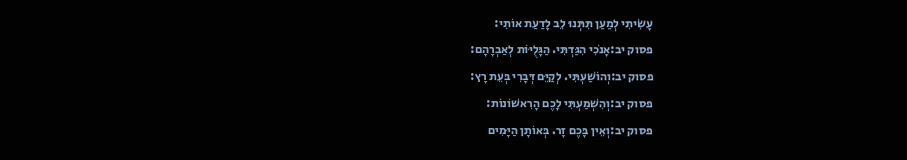עָשִׂיתִי לְמַעַן תִּתְּנוּ לֵב לָדַעַת אוֹתִי:
פסוק יב:אָנֹכִי הִגַּדְתִּי. הַגָּלֻיּוֹת לְאַבְרָהָם:
פסוק יב:וְהוֹשַׁעְתִּי. לְקַיֵּם דְּבָרִי בְּעֵת רָץ:
פסוק יב:וְהִשְׁמַעְתִּי לָכֶם הָרִאשׁוֹנוֹת:
פסוק יב:וְאֵין בָּכֶם זָר. בְּאוֹתָן הַיָּמִים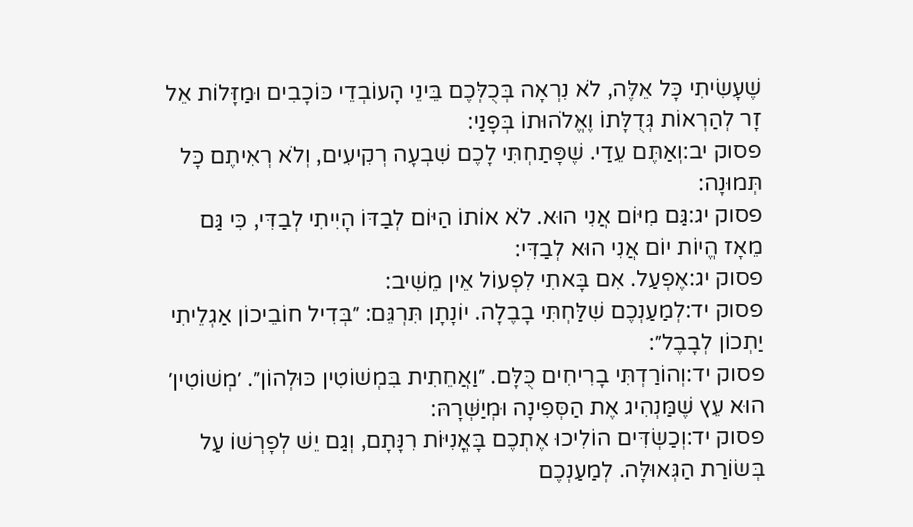שֶׁעָשִׂיתִי כָּל אֵלֶּה, לֹא נִרְאָה בְּכֻלְּכֶם בֵּינֵי הָעוֹבְדֵי כּוֹכָבִים וּמַזָּלוֹת אֵל זָר לְהַרְאוֹת גְּדֻלָּתוֹ וֶאֱלֹהוּתוֹ בְּפָנַי:
פסוק יב:וְאַתֶּם עֵדַי. שֶׁפָּתַחְתִּי לָכֶם שִׁבְעָה רְקִיעִים, וְלֹא רְאִיתֶם כָּל תְּמוּנָה:
פסוק יג:גַּם מִיּוֹם אֲנִי הוּא. לֹא אוֹתוֹ הַיּוֹם לְבַדּוֹ הָיִיתִי לְבַדִּי, כִּי גַּם מֵאָז הֱיוֹת יוֹם אֲנִי הוּא לְבַדִּי:
פסוק יג:אֶפְעַל. אִם בָּאתִי לִפְעוֹל אֵין מֵשִׁיב:
פסוק יד:לְמַעַנְכֶם שִׁלַּחְתִּי בָבֶלָה. יוֹנָתָן תִּרְגֵּם: ״בְּדִיל חוֹבֵיכוֹן אַגְלֵיתִי יַתְכוֹן לְבָבֶל״:
פסוק יד:וְהוֹרַדְתִּי בָרִיחִים כֻּלָּם. ״וַאֲחֵתִית בִּמְשׁוֹטִין כּוּלְהוֹן״. ׳מְשׁוֹטִין׳ הוּא עֵץ שֶׁמַּנְהִיג אֶת הַסְּפִינָה וּמְיַשְּׁרָהּ:
פסוק יד:וְכַשְׂדִּים הוֹלִיכוּ אֶתְכֶם בָּאֳנִיּוֹת רִנָּתָם, וְגַם יֵשׁ לְפָרְשׁוֹ עַל בְּשׂוֹרַת הַגְּאוּלָּה. לְמַעַנְכֶם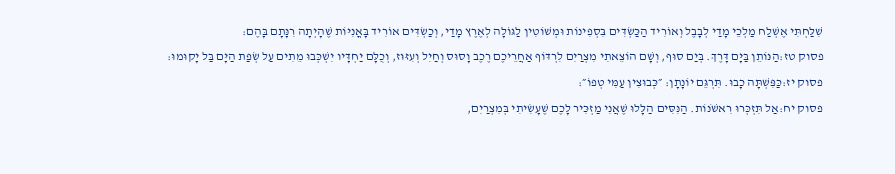שִׁלַּחְתִּי אֶשְׁלַח מַלְכֵי מָדַי לְבָבֶל וְאוֹרִיד הַכַּשְׂדִּים בִּסְפִינוֹת וּמְשׁוֹטִין לַגּוֹלָה לְאֶרֶץ מָדַי, וְכַשְׂדִּים אוֹרִיד בָּאֳנִיּוֹת שֶׁהָיְתָה רִנָּתָם בָּהֶם:
פסוק טז:הַנּוֹתֵן בַּיָּם דָּרֶךְ. בְּיַם סוּף, וְשָׁם הוֹצֵאתִי מִצְרַיִם לִרְדּוֹף אַחֲרֵיכֶם רֶכֶב וָסוּס וְחַיִל וְעִזּוּז, וְכֻלָּם יַחְדָּיו יִשְׁכְּבוּ מֵתִים עַל שְׂפַת הַיָּם בַּל יָקוּמוּ:
פסוק יז:כַּפִּשְׁתָּה כָבוּ. תִּרְגֵּם יוֹנָתָן: ״כְּבוּצִין עַמִּי טְפוֹ״:
פסוק יח:אַל תִּזְכְּרוּ רִאשֹׁנוֹת. הַנִּסִּים הַלָּלוּ שֶׁאֲנִי מַזְכִּיר לָכֶם שֶׁעָשִׂיתִי בְּמִצְרַיִם,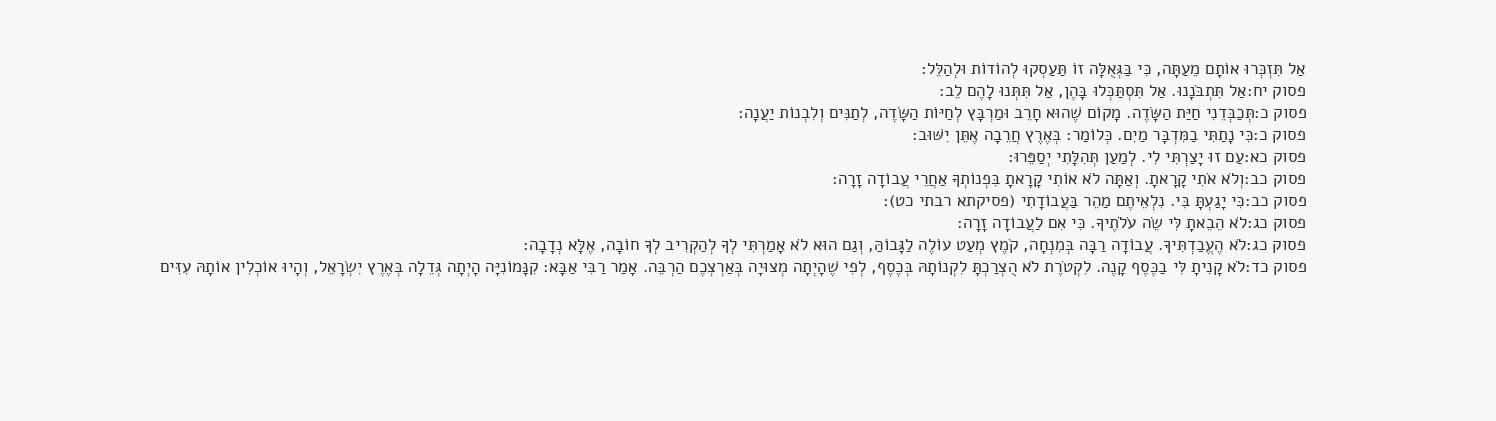אַל תִּזְכְּרוּ אוֹתָם מֵעַתָּה, כִּי בַּגְּאֻלָּה זוֹ תַּעַסְקוּ לְהוֹדוֹת וּלְהַלֵּל:
פסוק יח:אַל תִּתְבֹּנָנוּ. אַל תִּסְתַּכְּלוּ בָּהֶן, אַל תִּתְּנוּ לָהֶם לֵב:
פסוק כ:תְּכַבְּדֵנִי חַיַּת הַשָּׂדֶה. מָקוֹם שֶׁהוּא חָרֵב וּמַרְבָּץ לְחַיּוֹת הַשָּׂדֶה, לְתַנִּים וְלִבְנוֹת יַעֲנָה:
פסוק כ:כִּי נָתַתִּי בַמִּדְבָּר מַיִם. כְּלוֹמַר: בְּאֶרֶץ חֲרֵבָה אֶתֵּן יִשּׁוּב:
פסוק כא:עַם זוּ יָצַרְתִּי לִי. לְמַעַן תְּהִלָּתִי יְסַפֵּרוּ:
פסוק כב:וְלֹא אֹתִי קָרָאתָ. וְאַתָּה לֹא אוֹתִי קָרָאתָ בִּפְנוֹתְךָ אַחֲרֵי עֲבוֹדָה זָרָה:
פסוק כב:כִּי יָגַעְתָּ בִּי. נִלְאֵיתֶם מַהֵר בַּעֲבוֹדָתִי (פסיקתא רבתי כט):
פסוק כג:לֹא הֵבֵאתָ לִּי שֵׂה עֹלֹתֶיךָ. כִּי אִם לַעֲבוֹדָה זָרָה:
פסוק כג:לֹא הֶעֱבַדְתִּיךָ. עֲבוֹדָה רַבָּה בְּמִנְחָה, קֹמֶץ מְעַט עוֹלֶה לַגָּבוֹהַּ, וְגַם הוּא לֹא אָמַרְתִּי לְךָ לְהַקְרִיב לְךָ חוֹבָה, אֶלָּא נְדָבָה:
פסוק כד:לֹא קָנִיתָ לִּי בַכֶּסֶף קָנֶה. לִקְטֹרֶת לֹא הֻצְרַכְתָּ לִקְנוֹתָהּ בְּכֶסֶף, לְפִי שֶׁהָיְתָה מְצוּיָה בְּאַרְצְכֶם הַרְבֵּה. אָמַר רַבִּי אַבָּא: קִנָּמוֹנִיָּה הָיְתָה גְּדֵלָה בְּאֶרֶץ יִשְׂרָאֵל, וְהָיוּ אוֹכְלִין אוֹתָהּ עִזִּים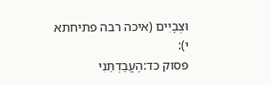וּצְבָיִים (איכה רבה פתיחתא י):
פסוק כד:הֶעֱבַדְתַּנִי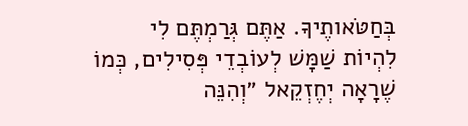בְּחַטֹּאותֶיךָ. אַתֶּם גְּרַמְתֶּם לִי לִהְיוֹת שַׁמָּשׁ לְעוֹבְדֵי פְּסִילִים, כְּמוֹ שֶׁרָאָה יְחֶזְקֵאל ״וְהִנֵּה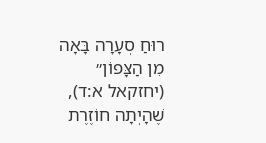רוּחַ סְעָרָה בָּאָה מִן הַצָּפוֹן״ (יחזקאל א:ד), שֶׁהָיְתָה חוֹזֶרֶת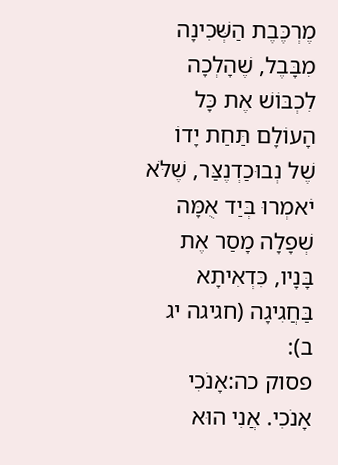מֶרְכֶּבֶת הַשְּׁכִינָה מִבָּבֶל, שֶׁהָלְכָה לִכְבּוֹשׁ אֶת כָּל הָעוֹלָם תַּחַת יָדוֹ שֶׁל נְבוּכַדְנֶצַּר, שֶׁלֹּא יֹאמְרוּ בְּיַד אֻמָּה שְׁפָלָה מָסַר אֶת בָּנָיו, כִּדְאִיתָא בַּחֲגִיגָה (חגיגה יג ב):
פסוק כה:אָנֹכִי אָנֹכִי. אֲנִי הוּא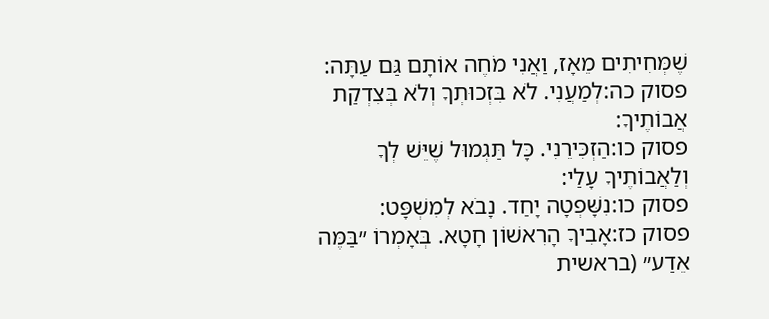שֶׁמְּחִיתִים מֵאָז, וַאֲנִי מֹחֶה אוֹתָם גַּם עַתָּה:
פסוק כה:לְמַעֲנִי. לֹא בִּזְכוּתְךָ וְלֹא בְּצִדְקַת אֲבוֹתֶיךָ:
פסוק כו:הַזְכִּירֵנִי. כָּל תַּגְמוּל שֶׁיֵּשׁ לְךָ וְלַאֲבוֹתֶיךָ עָלַי:
פסוק כו:נִשָּׁפְטָה יָחַד. נָבֹא לְמִשְׁפָּט:
פסוק כז:אָבִיךָ הָרִאשׁוֹן חָטָא. בְּאָמְרוֹ ״בַּמֶּה אֵדַע״ (בראשית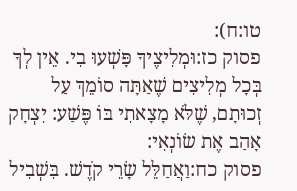טו:ח):
פסוק כז:וּמְלִיצֶיךָ פָּשְׁעוּ בִי. אֵין לְךָ בְּכָל מְלִיצִים שֶׁאַתָּה סוֹמֵךְ עַל זְכוּתָם, שֶׁלֹּא מָצָאתִי בּוֹ פֶּשַׁע: יִצְחָק אָהַב אֶת שׂוֹנְאִי:
פסוק כח:וַאֲחַלֵּל שָׂרֵי קֹדֶשׁ. בִּשְׁבִיל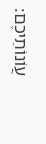עֲוֹנוֹתֵיכֶם: